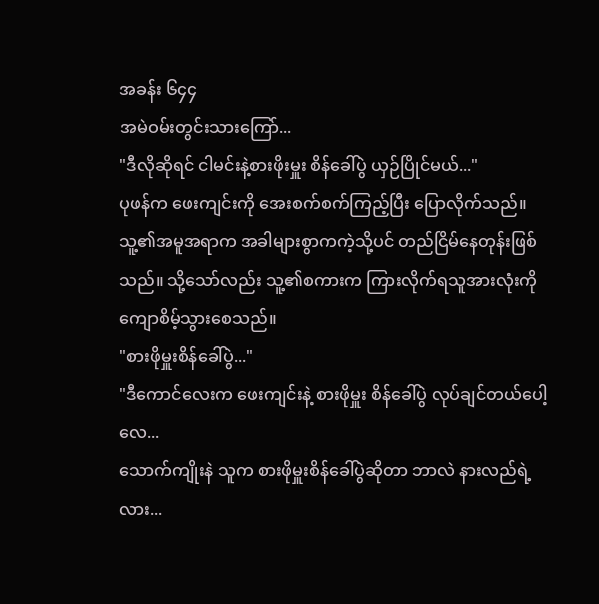အခန်း ၆၄၄
အမဲဝမ်းတွင်းသားကြော်...
"ဒီလိုဆိုရင် ငါမင်းနဲ့စားဖိုးမှူး စိန်ခေါ်ပွဲ ယှဉ်ပြိုင်မယ်..."
ပုဖန်က ဖေးကျင်းကို အေးစက်စက်ကြည့်ပြီး ပြောလိုက်သည်။ သူ့၏အမူအရာက အခါများစွာကကဲ့သို့ပင် တည်ငြိမ်နေတုန်းဖြစ်သည်။ သို့သော်လည်း သူ့၏စကားက ကြားလိုက်ရသူအားလုံးကို ကျောစိမ့်သွားစေသည်။
"စားဖိုမှူးစိန်ခေါ်ပွဲ..."
"ဒီကောင်လေးက ဖေးကျင်းနဲ့ စားဖိုမှူး စိန်ခေါ်ပွဲ လုပ်ချင်တယ်ပေါ့လေ...
သောက်ကျိုးနဲ သူက စားဖိုမှူးစိန်ခေါ်ပွဲဆိုတာ ဘာလဲ နားလည်ရဲ့လား...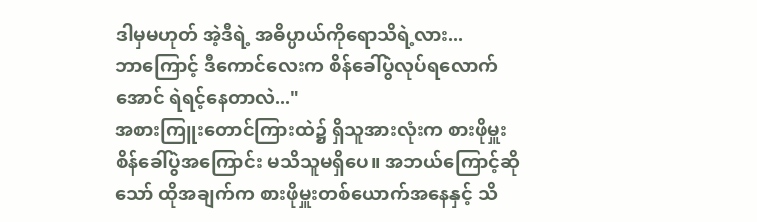ဒါမှမဟုတ် အဲ့ဒီရဲ့ အဓိပ္ပာယ်ကိုရောသိရဲ့လား...
ဘာကြောင့် ဒီကောင်လေးက စိန်ခေါ်ပွဲလုပ်ရလောက်အောင် ရဲရင့်နေတာလဲ..."
အစားကြူးတောင်ကြားထဲ၌ ရှိသူအားလုံးက စားဖိုမှူးစိန်ခေါ်ပွဲအကြောင်း မသိသူမရှိပေ။ အဘယ်ကြောင့်ဆိုသော် ထိုအချက်က စားဖိုမှူးတစ်ယောက်အနေနှင့် သိ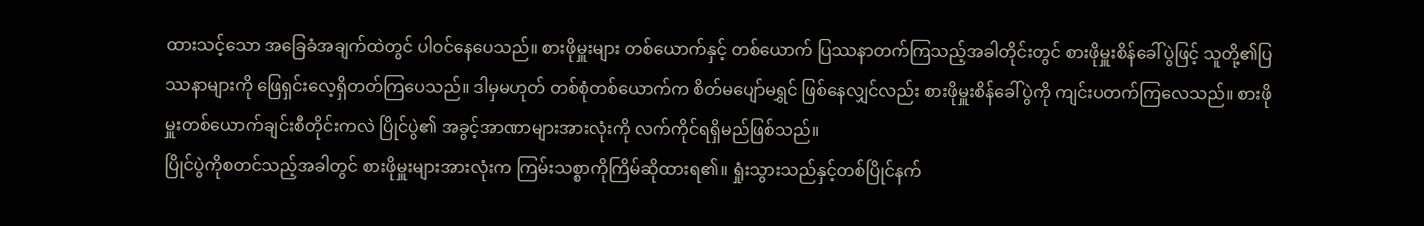ထားသင့်သော အခြေခံအချက်ထဲတွင် ပါဝင်နေပေသည်။ စားဖိုမှူးများ တစ်ယောက်နှင့် တစ်ယောက် ပြဿနာတက်ကြသည့်အခါတိုင်းတွင် စားဖိုမှူးစိန်ခေါ်ပွဲဖြင့် သူတို့၏ပြဿနာများကို ဖြေရှင်းလေ့ရှိတတ်ကြပေသည်။ ဒါမှမဟုတ် တစ်စုံတစ်ယောက်က စိတ်မပျော်မရွှင် ဖြစ်နေလျှင်လည်း စားဖိုမှူးစိန်ခေါ်ပွဲကို ကျင်းပတက်ကြလေသည်။ စားဖိုမှူးတစ်ယောက်ချင်းစီတိုင်းကလဲ ပြိုင်ပွဲ၏ အခွင့်အာဏာများအားလုံးကို လက်ကိုင်ရရှိမည်ဖြစ်သည်။
ပြိုင်ပွဲကိုစတင်သည့်အခါတွင် စားဖိုမှူးများအားလုံးက ကြမ်းသစ္စာကိုကြိမ်ဆိုထားရ၏။ ရှုံးသွားသည်နှင့်တစ်ပြိုင်နက်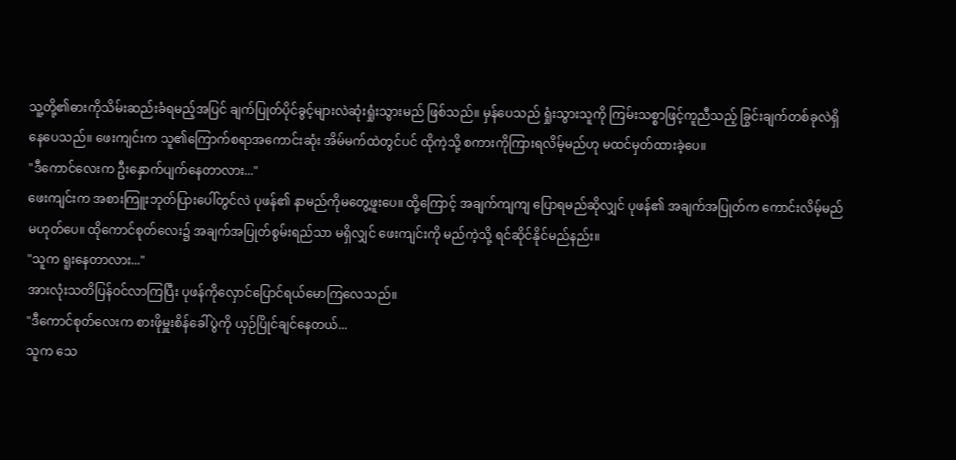သူ့တို့၏ဓားကိုသိမ်းဆည်းခံရမည့်အပြင် ချက်ပြုတ်ပိုင်ခွင့်များလဲဆုံးရှုံးသွားမည် ဖြစ်သည်။ မှန်ပေသည် ရှုံးသွားသူကို ကြမ်းသစ္စာဖြင့်ကူညီသည့် ခြွင်းချက်တစ်ခုလဲရှိနေပေသည်။ ဖေးကျင်းက သူ၏ကြောက်စရာအကောင်းဆုံး အိမ်မက်ထဲတွင်ပင် ထိုကဲ့သို့ စကားကိုကြားရလိမ့်မည်ဟု မထင်မှတ်ထားခဲ့ပေ။
"ဒီကောင်လေးက ဦးနှောက်ပျက်နေတာလား..."
ဖေးကျင်းက အစားကြူးဘုတ်ပြားပေါ်တွင်လဲ ပုဖန်၏ နာမည်ကိုမတွေ့ဖူးပေ။ ထို့ကြောင့် အချက်ကျကျ ပြောရမည်ဆိုလျှင် ပုဖန်၏ အချက်အပြုတ်က ကောင်းလိမ့်မည်မဟုတ်ပေ။ ထိုကောင်စုတ်လေး၌ အချက်အပြုတ်စွမ်းရည်သာ မရှိလျှင် ဖေးကျင်းကို မည်ကဲ့သို့ ရင်ဆိုင်နိုင်မည်နည်း။
"သူက ရူးနေတာလား..."
အားလုံးသတိပြန်ဝင်လာကြပြီး ပုဖန်ကိုလှောင်ပြောင်ရယ်မောကြလေသည်။
"ဒီကောင်စုတ်လေးက စားဖိုမှူးစိန်ခေါ်ပွဲကို ယှဉ်ပြိုင်ချင်နေတယ်...
သူက သေ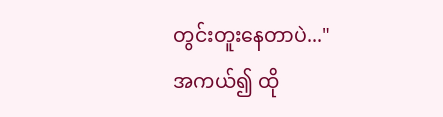တွင်းတူးနေတာပဲ..."
အကယ်၍ ထို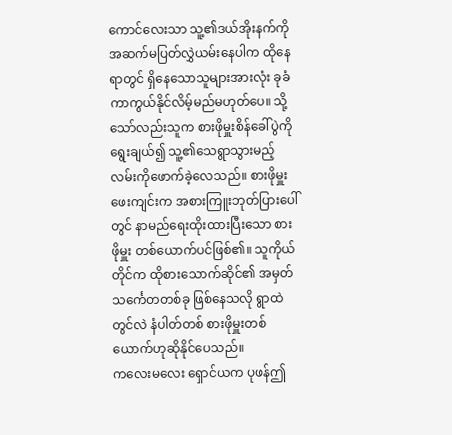ကောင်လေးသာ သူ့၏ဒယ်အိုးနက်ကို အဆက်မပြတ်လွှဲယမ်းနေပါက ထိုနေရာတွင် ရှိနေသောသူများအားလုံး ခုခံကာကွယ်နိုင်လိမ့်မည်မဟုတ်ပေ။ သို့သော်လည်းသူက စားဖိုမှူးစိန်ခေါ်ပွဲကို ရွေးချယ်၍ သူ့၏သေရွာသွားမည့်လမ်းကိုဖောက်ခဲ့လေသည်။ စားဖိုမှူးဖေးကျင်းက အစားကြူးဘုတ်ပြားပေါ်တွင် နာမည်ရေးထိုးထားပြီးသော စားဖိုမှူး တစ်ယောက်ပင်ဖြစ်၏။ သူကိုယ်တိုင်က ထိုစားသောက်ဆိုင်၏ အမှတ်သင်္ကေတတစ်ခု ဖြစ်နေသလို ရွာထဲတွင်လဲ နံပါတ်တစ် စားဖိုမှူးတစ်ယောက်ဟုဆိုနိုင်ပေသည်။
ကလေးမလေး ရှောင်ယက ပုဖန်ဤ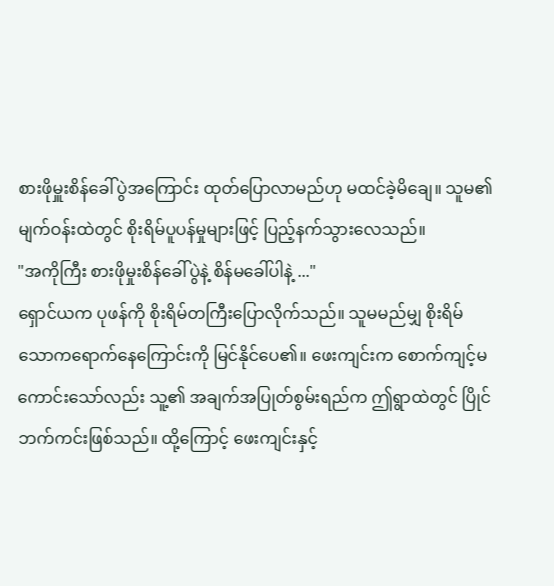စားဖိုမှူးစိန်ခေါ်ပွဲအကြောင်း ထုတ်ပြောလာမည်ဟု မထင်ခဲ့မိချေ။ သူမ၏ မျက်ဝန်းထဲတွင် စိုးရိမ်ပူပန်မှုများဖြင့် ပြည့်နက်သွားလေသည်။
"အကိုကြီး စားဖိုမှုးစိန်ခေါ်ပွဲနဲ့ စိန်မခေါ်ပါနဲ့ ..."
ရှောင်ယက ပုဖန်ကို စိုးရိမ်တကြီးပြောလိုက်သည်။ သူမမည်မျှ စိုးရိမ်သောကရောက်နေကြောင်းကို မြင်နိုင်ပေ၏။ ဖေးကျင်းက စောက်ကျင့်မကောင်းသော်လည်း သူ့၏ အချက်အပြုတ်စွမ်းရည်က ဤရွာထဲတွင် ပြိုင်ဘက်ကင်းဖြစ်သည်။ ထို့ကြောင့် ဖေးကျင်းနှင့်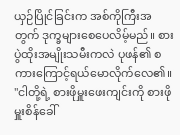ယှဉ်ပြိုင်ခြင်းက အစ်ကိုကြီးအတွက် ဒုက္ခများစေပေလိမ့်မည်။ စားပွဲထိုးအမျိုးသမီးကလဲ ပုဖန်၏ စကားကြောင့်ရယ်မောလိုက်လေ၏။
"ငါတို့ရဲ့ စားဖိုမှူးဖေးကျင်းကို စားဖိုမှူးစိန်ခေါ်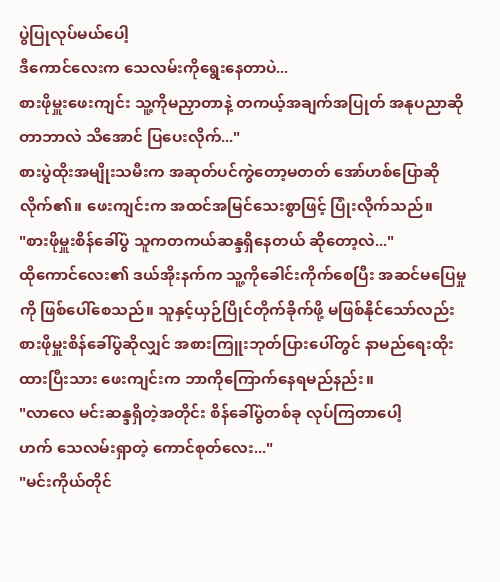ပွဲပြုလုပ်မယ်ပေါ့
ဒီကောင်လေးက သေလမ်းကိုရွေးနေတာပဲ...
စားဖိုမှူးဖေးကျင်း သူ့ကိုမညှာတာနဲ့ တကယ့်အချက်အပြုတ် အနုပညာဆိုတာဘာလဲ သိအောင် ပြပေးလိုက်..."
စားပွဲထိုးအမျိုးသမီးက အဆုတ်ပင်ကွဲတော့မတတ် အော်ဟစ်ပြောဆိုလိုက်၏။ ဖေးကျင်းက အထင်အမြင်သေးစွာဖြင့် ပြုံးလိုက်သည်။
"စားဖိုမှူးစိန်ခေါ်ပွဲ သူကတကယ်ဆန္ဒရှိနေတယ် ဆိုတော့လဲ..."
ထိုကောင်လေး၏ ဒယ်အိုးနက်က သူ့ကိုခေါင်းကိုက်စေပြီး အဆင်မပြေမှုကို ဖြစ်ပေါ်စေသည်။ သူနှင့်ယှဉ်ပြိုင်တိုက်ခိုက်ဖို့ မဖြစ်နိုင်သော်လည်း စားဖိုမှူးစိန်ခေါ်ပွဲဆိုလျှင် အစားကြူးဘုတ်ပြားပေါ်တွင် နာမည်ရေးထိုးထားပြီးသား ဖေးကျင်းက ဘာကိုကြောက်နေရမည်နည်း။
"လာလေ မင်းဆန္ဒရှိတဲ့အတိုင်း စိန်ခေါ်ပွဲတစ်ခု လုပ်ကြတာပေါ့
ဟက် သေလမ်းရှာတဲ့ ကောင်စုတ်လေး..."
"မင်းကိုယ်တိုင်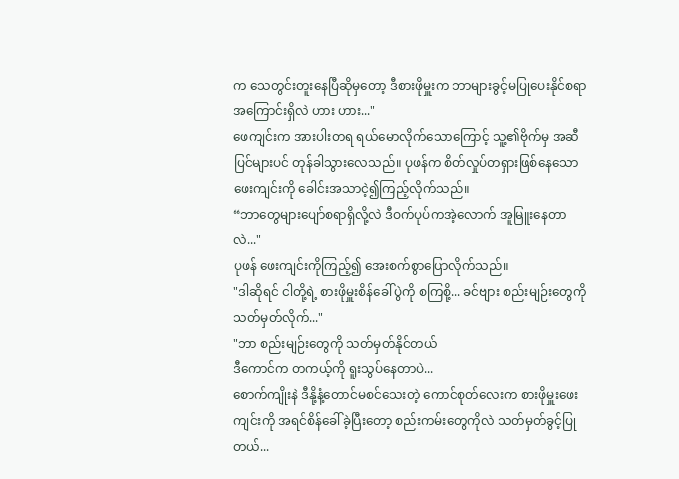က သေတွင်းတူးနေပြီဆိုမှတော့ ဒီစားဖိုမှူးက ဘာများခွင့်မပြုပေးနိုင်စရာ အကြောင်းရှိလဲ ဟား ဟား..."
ဖေကျင်းက အားပါးတရ ရယ်မောလိုက်သောကြောင့် သူ့၏ဗိုက်မှ အဆီပြင်များပင် တုန်ခါသွားလေသည်။ ပုဖန်က စိတ်လှုပ်တရှားဖြစ်နေသော ဖေးကျင်းကို ခေါင်းအသာငဲ့၍ကြည့်လိုက်သည်။
“ဘာတွေများပျော်စရာရှိလို့လဲ ဒီဝက်ပုပ်ကအဲ့လောက် အူမြူးနေတာလဲ..."
ပုဖန် ဖေးကျင်းကိုကြည့်၍ အေးစက်စွာပြောလိုက်သည်။
"ဒါဆိုရင် ငါတို့ရဲ့ စားဖိုမှူးစိန်ခေါ်ပွဲကို စကြစို့... ခင်ဗျား စည်းမျဉ်းတွေကို သတ်မှတ်လိုက်..."
"ဘာ စည်းမျဉ်းတွေကို သတ်မှတ်နိုင်တယ်
ဒီကောင်က တကယ့်ကို ရူးသွပ်နေတာပဲ...
စောက်ကျိုးနဲ ဒီနို့နံ့တောင်မစင်သေးတဲ့ ကောင်စုတ်လေးက စားဖိုမှူးဖေးကျင်းကို အရင်စိန်ခေါ်ခဲ့ပြီးတော့ စည်းကမ်းတွေကိုလဲ သတ်မှတ်ခွင့်ပြုတယ်...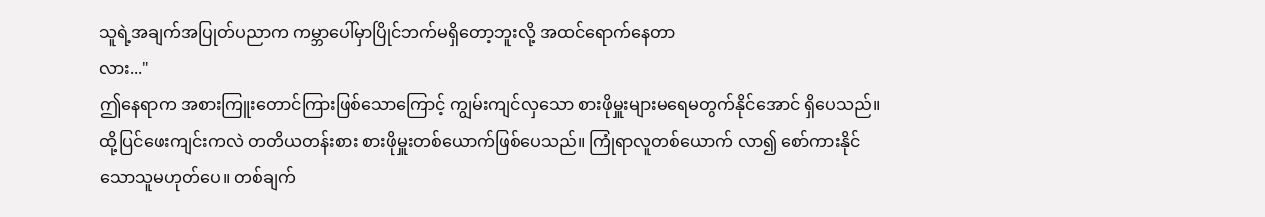သူရဲ့အချက်အပြုတ်ပညာက ကမ္ဘာပေါ်မှာပြိုင်ဘက်မရှိတော့ဘူးလို့ အထင်ရောက်နေတာ
လား..."
ဤနေရာက အစားကြူးတောင်ကြားဖြစ်သောကြောင့် ကျွမ်းကျင်လှသော စားဖိုမှူးများမရေမတွက်နိုင်အောင် ရှိပေသည်။ ထို့ပြင်ဖေးကျင်းကလဲ တတိယတန်းစား စားဖိုမှူးတစ်ယောက်ဖြစ်ပေသည်။ ကြုံရာလူတစ်ယောက် လာ၍ စော်ကားနိုင်သောသူမဟုတ်ပေ။ တစ်ချက်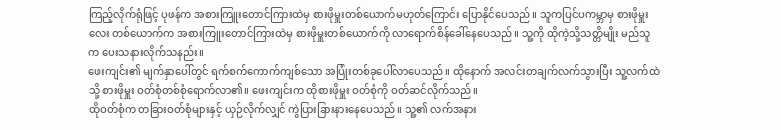ကြည့်လိုက်ရုံဖြင့် ပုဖန်က အစားကြူးတောင်ကြားထဲမှ စားဖိုမှူးတစ်ယောက်မဟုတ်ကြောင်း ပြောနိုင်ပေသည်။ သူကပြင်ပကမ္ဘာမှ စားဖိုမှူးလေး တစ်ယောက်က အစားကြူးတောင်ကြားထဲမှ စားဖိုမှူးတစ်ယောက်ကို လာရောက်စိန်ခေါ်နေပေသည်။ သူ့ကို ထိုကဲ့သို့သတ္တိမျိုး မည်သူက ပေးသနားလိုက်သနည်း။
ဖေးကျင်း၏ မျက်နှာပေါ်တွင် ရက်စက်ကောက်ကျစ်သော အပြုံးတစ်ခုပေါ်လာပေသည်။ ထိုနောက် အလင်းတချက်လက်သွားပြီး သူ့လက်ထဲသို့ စားဖိုမှူး ဝတ်စုံတစ်စုံရောက်လာ၏။ ဖေးကျင်းက ထိုစားဖိုမှူး ဝတ်စုံကို ဝတ်ဆင်လိုက်သည်။
ထိုဝတ်စုံက တခြားဝတ်စုံများနှင့် ယှဉ်လိုက်လျှင် ကွဲပြားခြားနားနေပေသည်။ သူ့၏ လက်အနား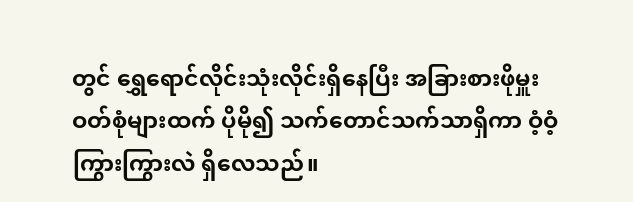တွင် ရွှေရောင်လိုင်းသုံးလိုင်းရှိနေပြီး အခြားစားဖိုမှူး ဝတ်စုံများထက် ပိုမို၍ သက်တောင်သက်သာရှိကာ ဝံ့ဝံ့ကြွားကြွားလဲ ရှိလေသည်။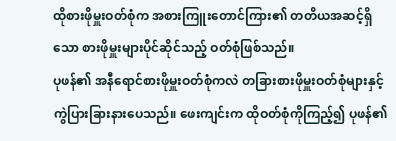ထိုစားဖိုမှူးဝတ်စုံက အစားကြူးတောင်ကြား၏ တတိယအဆင့်ရှိသော စားဖိုမှူးများပိုင်ဆိုင်သည့် ဝတ်စုံဖြစ်သည်။
ပုဖန်၏ အနီရောင်စားဖိုမှူးဝတ်စုံကလဲ တခြားစားဖိုမှူးဝတ်စုံများနှင့် ကွဲပြားခြားနားပေသည်။ ဖေးကျင်းက ထိုဝတ်စုံကိုကြည့်၍ ပုဖန်၏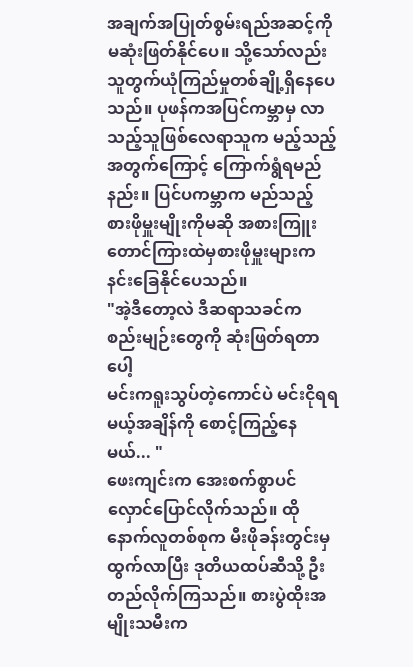အချက်အပြုတ်စွမ်းရည်အဆင့်ကို မဆုံးဖြတ်နိုင်ပေ။ သို့သော်လည်း သူတွက်ယုံကြည်မှုတစ်ချို့ရှိနေပေသည်။ ပုဖန်ကအပြင်ကမ္ဘာမှ လာသည့်သူဖြစ်လေရာသူက မည့်သည့်အတွက်ကြောင့် ကြောက်ရွံရမည်နည်း။ ပြင်ပကမ္ဘာက မည်သည့် စားဖိုမှူးမျိုးကိုမဆို အစားကြူးတောင်ကြားထဲမှစားဖိုမှူးများက နင်းခြေနိုင်ပေသည်။
"အဲ့ဒီတော့လဲ ဒီဆရာသခင်က စည်းမျဉ်းတွေကို ဆုံးဖြတ်ရတာပေါ့
မင်းကရူးသွပ်တဲ့ကောင်ပဲ မင်းငိုရရမယ့်အချိန်ကို စောင့်ကြည့်နေမယ်... "
ဖေးကျင်းက အေးစက်စွာပင် လှောင်ပြောင်လိုက်သည်။ ထိုနောက်လူတစ်စုက မီးဖိုခန်းတွင်းမှထွက်လာပြီး ဒုတိယထပ်ဆီသို့ ဦးတည်လိုက်ကြသည်။ စားပွဲထိုးအမျိုးသမီးက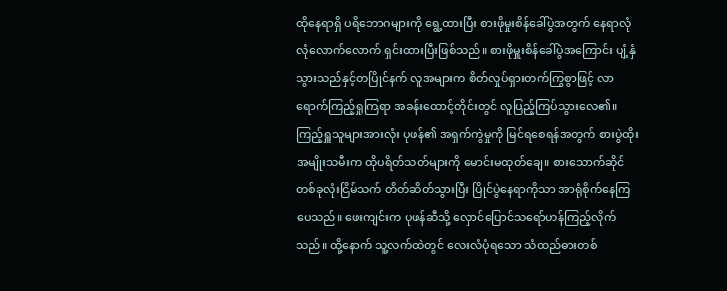ထိုနေရာရှိ ပရိဘောဂများကို ရွေ့ထားပြီး စားဖိုမှုးစိန်ခေါ်ပွဲအတွက် နေရာလုံလုံလောက်လောက် ရှင်းထားပြီးဖြစ်သည်။ စားဖိုမှူးစိန်ခေါ်ပွဲအကြောင်း ပျံ့နှံသွားသည်နှင့်တပြိုင်နက် လူအများက စိတ်လှုပ်ရှားတက်ကြွစွာဖြင့် လာရောက်ကြည့်ရှုကြရာ အခန်းထောင့်တိုင်းတွင် လူပြည့်ကြပ်သွားလေ၏။
ကြည့်ရှူသူများအားလုံး ပုဖန်၏ အရှက်ကွဲမှုကို မြင်ရစေရန်အတွက် စားပွဲထိုးအမျိုးသမီးက ထိုပရိတ်သတ်များကို မောင်းမထုတ်ချေ။ စားသောက်ဆိုင် တစ်ခုလုံးငြိမ်သက် တိတ်ဆိတ်သွားပြီး ပြိုင်ပွဲနေရာကိုသာ အာရုံစိုက်နေကြပေသည်။ ဖေးကျင်းက ပုဖန်ဆီသို့ လှောင်ပြောင်သရော်ဟန်ကြည့်လိုက်သည်။ ထို့နောက် သူ့လက်ထဲတွင် လေးလံပုံရသော သံထည်ဓားတစ်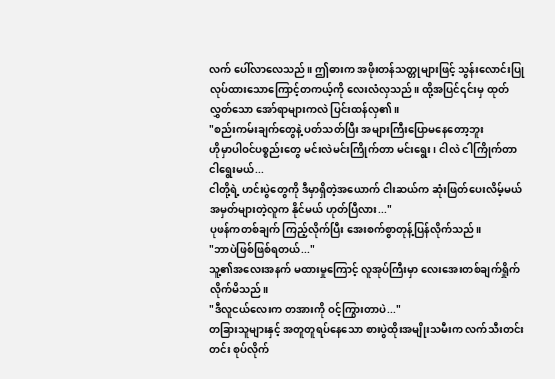လက် ပေါ်လာလေသည်။ ဤဓားက အဖိုးတန်သတ္တုများဖြင့် သွန်းလောင်းပြုလုပ်ထားသောကြောင့်တကယ့်ကို လေးလံလှသည်။ ထို့အပြင်၎င်းမှ ထုတ်လွှတ်သော အော်ရာများကလဲ ပြင်းထန်လှ၏။
"စည်းကမ်းချက်တွေနဲ့ ပတ်သတ်ပြီး အများကြီးပြောမနေတော့ဘူး
ဟိုမှာပါဝင်ပစ္စည်းတွေ မင်းလဲမင်းကြိုက်တာ မင်းရွေး၊ ငါလဲ ငါကြိုက်တာ ငါရွေးမယ်...
ငါတို့ရဲ့ ဟင်းပွဲတွေကို ဒီမှာရှိတဲ့အယောက် ငါးဆယ်က ဆုံးဖြတ်ပေးလိမ့်မယ် အမှတ်များတဲ့လူက နိုင်မယ် ဟုတ်ပြီလား..."
ပုဖန်ကတစ်ချက် ကြည့်လိုက်ပြီး အေးစက်စွာတုန့်ပြန်လိုက်သည်။
"ဘာပဲဖြစ်ဖြစ်ရတယ်..."
သူ့၏အလေးအနက် မထားမှုကြောင့် လူအုပ်ကြီးမှာ လေးအေးတစ်ချက်ရှိုက်လိုက်မိသည်။
"ဒီလူငယ်လေးက တအားကို ဝင့်ကြွားတာပဲ..."
တခြားသူများနှင့် အတူတူရပ်နေသော စားပွဲထိုးအမျိုးသမီးက လက်သီးတင်းတင်း စုပ်လိုက်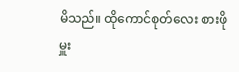မိသည်။ ထိုကောင်စုတ်လေး စားဖိုမှူး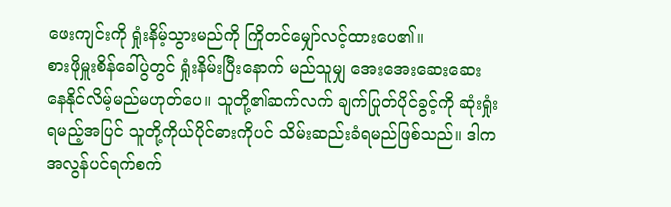ဖေးကျင်းကို ရှုံးနိမ့်သွားမည်ကို ကြိုတင်မျှော်လင့်ထားပေ၏။
စားဖိုမှူးစိန်ခေါ်ပွဲတွင် ရှုံးနိမ်းပြီးနောက် မည်သူမျှ အေးအေးဆေးဆေး နေနိုင်လိမ့်မည်မဟုတ်ပေ။ သူတို့၏ဆက်လက် ချက်ပြုတ်ပိုင်ခွင့်ကို ဆုံးရှုံးရမည့်အပြင် သူတို့ကိုယ်ပိုင်ဓားကိုပင် သိမ်းဆည်းခံရမည်ဖြစ်သည်။ ဒါကအလွန်ပင်ရက်စက်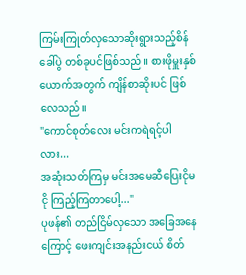ကြမ်းကြုတ်လှသောဆိုးရွားသည့်စိန်ခေါ်ပွဲ တစ်ခုပင်ဖြစ်သည်။ စားဖိုမှူးနှစ်ယောက်အတွက် ကျိန်စာဆိုးပင် ဖြစ်လေသည်။
"ကောင်စုတ်လေး မင်းကရဲရင့်ပါလား...
အဆုံးသတ်ကြမှ မင်းအမေဆီပြေးငိုမငို ကြည့်ကြတာပေါ့..."
ပုဖန်၏ တည်ငြိမ်လှသော အခြေအနေကြောင့် ဖေးကျင်းအနည်းငယ် စိတ်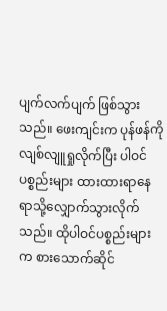ပျက်လက်ပျက် ဖြစ်သွားသည်။ ဖေးကျင်းက ပုန်ဖန်ကိုလျစ်လျူရှုလိုက်ပြီး ပါဝင်ပစ္စည်းများ ထားထားရာနေရာသို့လျှောက်သွားလိုက်သည်။ ထိုပါဝင်ပစ္စည်းများက စားသောက်ဆိုင်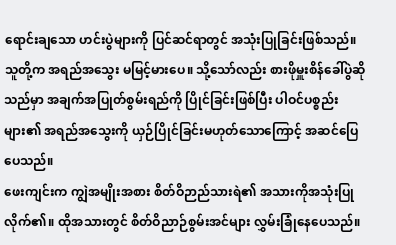ရောင်းချသော ဟင်းပွဲများကို ပြင်ဆင်ရာတွင် အသုံးပြုခြင်းဖြစ်သည်။ သူတို့က အရည်အသွေး မမြင့်မားပေ။ သို့သော်လည်း စားဖိုမှူးစိန်ခေါ်ပွဲဆိုသည်မှာ အချက်အပြုတ်စွမ်းရည်ကို ပြိုင်ခြင်းဖြစ်ပြီး ပါဝင်ပစ္စည်းများ၏ အရည်အသွေးကို ယှဉ်ပြိုင်ခြင်းမဟုတ်သောကြောင့် အဆင်ပြေပေသည်။
ဖေးကျင်းက ကျွဲအမျိုးအစား စိတ်ဝိဉာည်သားရဲ၏ အသားကိုအသုံးပြုလိုက်၏။ ထိုအသားတွင် စိတ်ဝိညာဉ်စွမ်းအင်များ လွှမ်းခြုံနေပေသည်။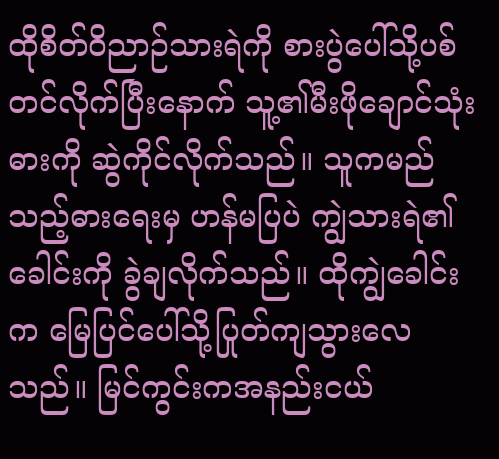ထိုစိတ်ဝိညာဉ်သားရဲကို စားပွဲပေါ်သို့ပစ်တင်လိုက်ပြီးနောက် သူ့၏မီးဖိုချောင်သုံးဓားကို ဆွဲကိုင်လိုက်သည်။ သူကမည်သည့်ဓားရေးမှ ဟန်မပြပဲ ကျွဲသားရဲ၏ခေါင်းကို ခွဲချလိုက်သည်။ ထိုကျွဲခေါင်းက မြေပြင်ပေါ်သို့ပြုတ်ကျသွားလေသည်။ မြင်ကွင်းကအနည်းငယ်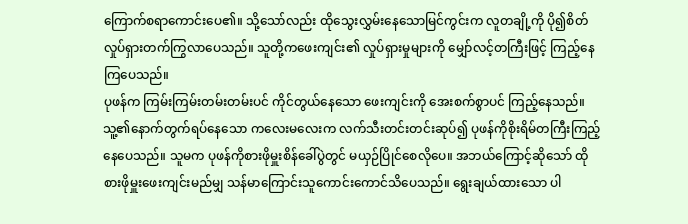ကြောက်စရာကောင်းပေ၏။ သို့သော်လည်း ထိုသွေးလွှမ်းနေသောမြင်ကွင်းက လူတချို့ကို ပို၍စိတ်လှုပ်ရှားတက်ကြွလာပေသည်။ သူတို့ကဖေးကျင်း၏ လှုပ်ရှားမှုများကို မျှော်လင့်တကြီးဖြင့် ကြည့်နေကြပေသည်။
ပုဖန်က ကြမ်းကြမ်းတမ်းတမ်းပင် ကိုင်တွယ်နေသော ဖေးကျင်းကို အေးစက်စွာပင် ကြည့်နေသည်။ သူ့၏နောက်တွက်ရပ်နေသော ကလေးမလေးက လက်သီးတင်းတင်းဆုပ်၍ ပုဖန်ကိုစိုးရိမ်တကြီးကြည့်နေပေသည်။ သူမက ပုဖန်ကိုစားဖိုမှူးစိန်ခေါ်ပွဲတွင် မယှဉ်ပြိုင်စေလိုပေ။ အဘယ်ကြောင့်ဆိုသော် ထိုစားဖိုမှူးဖေးကျင်းမည်မျှ သန်မာကြောင်းသူကောင်းကောင်သိပေသည်။ ရွေးချယ်ထားသော ပါ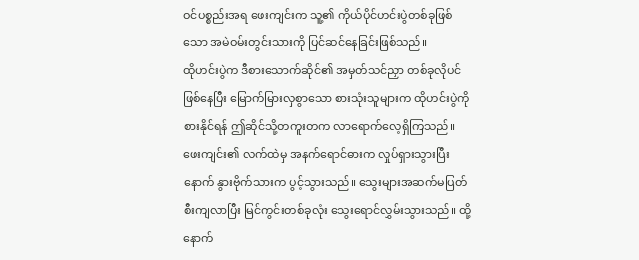ဝင်ပစ္စည်းအရ ဖေးကျင်းက သူ့၏ ကိုယ်ပိုင်ဟင်းပွဲတစ်ခုဖြစ်သော အမဲဝမ်းတွင်းသားကို ပြင်ဆင်နေခြင်းဖြစ်သည်။
ထိုဟင်းပွဲက ဒီစားသောက်ဆိုင်၏ အမှတ်သင်ညှာ တစ်ခုလိုပင် ဖြစ်နေပြီး မြောက်မြားလှစွာသော စားသုံးသူများက ထိုဟင်းပွဲကိုစားနိုင်ရန် ဤဆိုင်သို့တကူးတက လာရောက်လေ့ရှိကြသည်။ ဖေးကျင်း၏ လက်ထဲမှ အနက်ရောင်ဓားက လှုပ်ရှားသွားပြီးနောက် နွားဗိုက်သားက ပွင့်သွားသည်။ သွေးများအဆက်မပြတ် စီးကျလာပြီး မြင်ကွင်းတစ်ခုလုံး သွေးရောင်လွှမ်းသွားသည်။ ထို့နောက်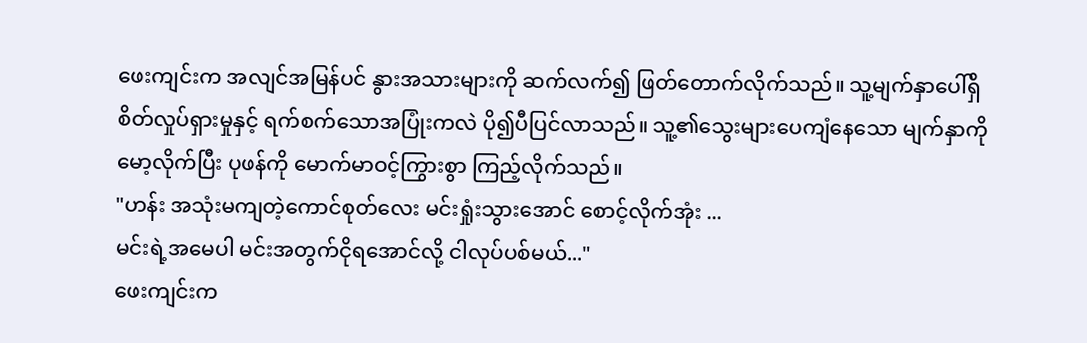ဖေးကျင်းက အလျင်အမြန်ပင် နွားအသားများကို ဆက်လက်၍ ဖြတ်တောက်လိုက်သည်။ သူ့မျက်နှာပေါ်ရှိ စိတ်လှုပ်ရှားမှုနှင့် ရက်စက်သောအပြုံးကလဲ ပို၍ပီပြင်လာသည်။ သူ့၏သွေးများပေကျံနေသော မျက်နှာကိုမော့လိုက်ပြီး ပုဖန်ကို မောက်မာဝင့်ကြွားစွာ ကြည့်လိုက်သည်။
"ဟန်း အသုံးမကျတဲ့ကောင်စုတ်လေး မင်းရှုံးသွားအောင် စောင့်လိုက်အုံး ...
မင်းရဲ့အမေပါ မင်းအတွက်ငိုရအောင်လို့ ငါလုပ်ပစ်မယ်..."
ဖေးကျင်းက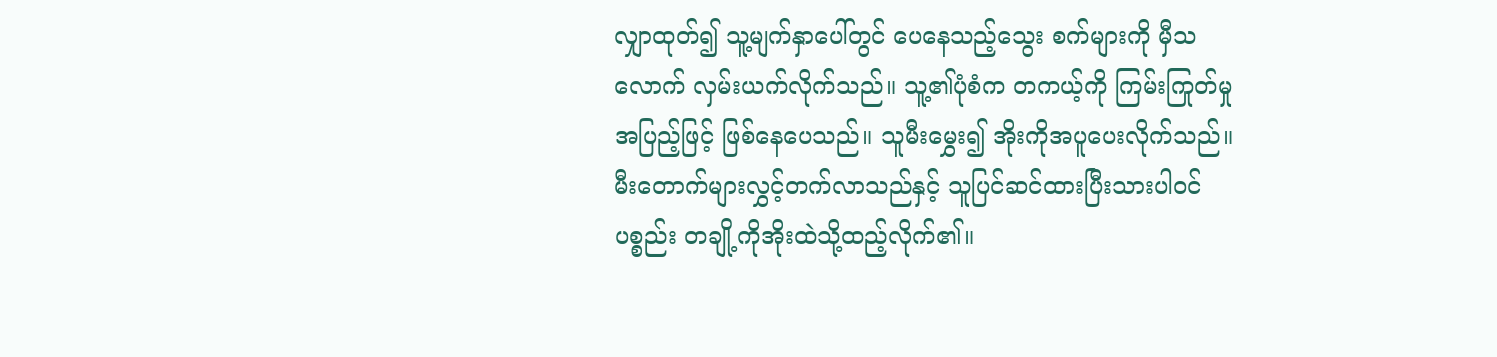လျှာထုတ်၍ သူ့မျက်နှာပေါ်တွင် ပေနေသည့်သွေး စက်များကို မှီသလောက် လှမ်းယက်လိုက်သည်။ သူ့၏ပုံစံက တကယ့်ကို ကြမ်းကြုတ်မှုအပြည့်ဖြင့် ဖြစ်နေပေသည်။ သူမီးမွှေး၍ အိုးကိုအပူပေးလိုက်သည်။ မီးတောက်များလွှင့်တက်လာသည်နှင့် သူပြင်ဆင်ထားပြီးသားပါဝင်ပစ္စည်း တချို့ကိုအိုးထဲသို့ထည့်လိုက်၏။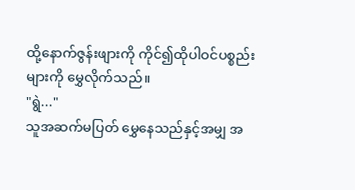ထို့နောက်ဇွန်းဖျားကို ကိုင်၍ထိုပါဝင်ပစ္စည်းများကို မွှေလိုက်သည်။
"ရွဲ..."
သူအဆက်မပြတ် မွှေနေသည်နှင့်အမျှ အ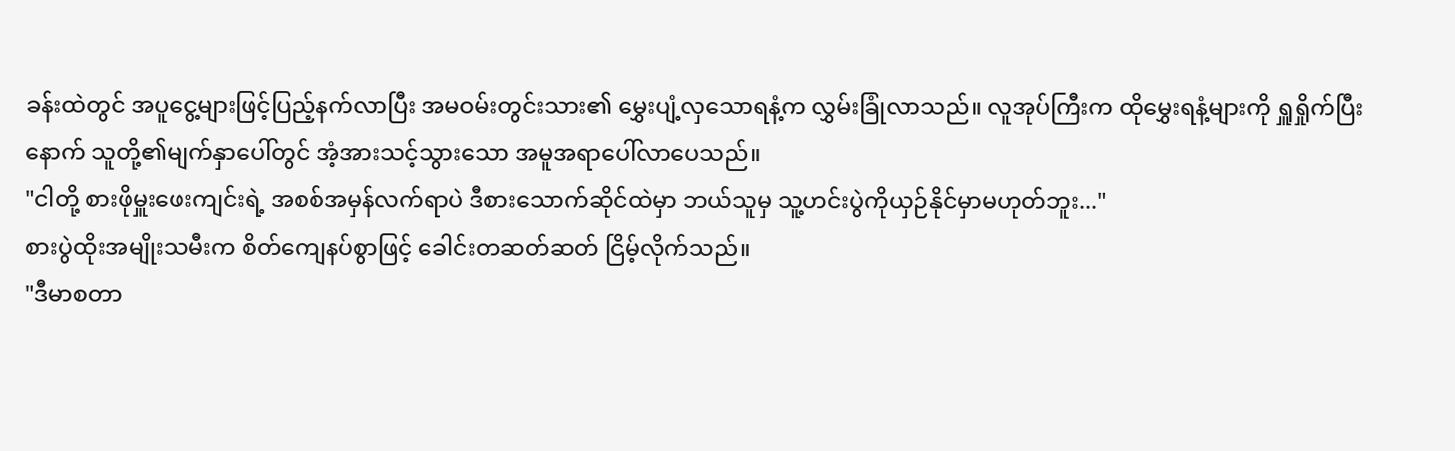ခန်းထဲတွင် အပူငွေ့များဖြင့်ပြည့်နက်လာပြီး အမဝမ်းတွင်းသား၏ မွှေးပျံ့လှသောရနံ့က လွှမ်းခြုံလာသည်။ လူအုပ်ကြီးက ထိုမွှေးရနံ့များကို ရှူရှိုက်ပြီးနောက် သူတို့၏မျက်နှာပေါ်တွင် အံ့အားသင့်သွားသော အမူအရာပေါ်လာပေသည်။
"ငါတို့ စားဖိုမှူးဖေးကျင်းရဲ့ အစစ်အမှန်လက်ရာပဲ ဒီစားသောက်ဆိုင်ထဲမှာ ဘယ်သူမှ သူ့ဟင်းပွဲကိုယှဉ်နိုင်မှာမဟုတ်ဘူး..."
စားပွဲထိုးအမျိုးသမီးက စိတ်ကျေနပ်စွာဖြင့် ခေါင်းတဆတ်ဆတ် ငြိမ့်လိုက်သည်။
"ဒီမာစတာ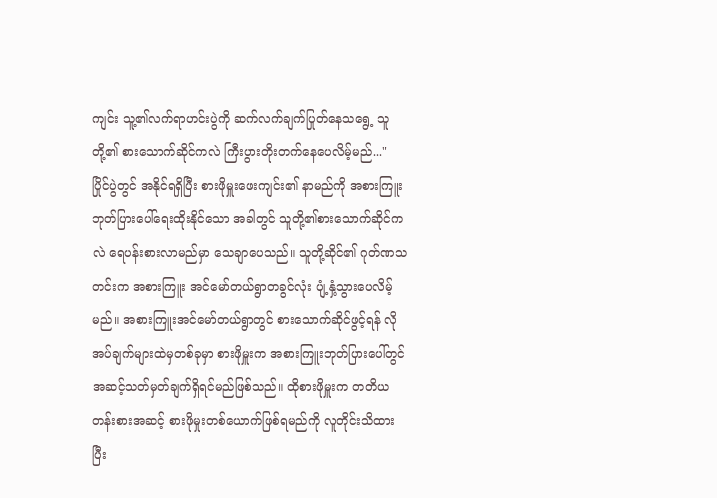ကျင်း သူ့၏လက်ရာဟင်းပွဲကို ဆက်လက်ချက်ပြုတ်နေသရွေ့ သူတို့၏ စားသောက်ဆိုင်ကလဲ ကြီးပွားတိုးတက်နေပေလိမ့်မည်..."
ပြိုင်ပွဲတွင် အနိုင်ရရှိပြီး စားဖိုမှူးဖေးကျင်း၏ နာမည်ကို အစားကြူးဘုတ်ပြားပေါ်ရေးထိုးနိုင်သော အခါတွင် သူတို့၏စားသောက်ဆိုင်ကလဲ ရေပန်းစားလာမည်မှာ သေချာပေသည်။ သူတို့ဆိုင်၏ ဂုတ်ဏသတင်းက အစားကြူး အင်မော်တယ်ရွာတခွင်လုံး ပျံ့နှံ့သွားပေလိမ့်မည်။ အစားကြူးအင်မော်တယ်ရွာတွင် စားသောက်ဆိုင်ဖွင့်ရန် လိုအပ်ချက်များထဲမှတစ်ခုမှာ စားဖိုမှူးက အစားကြူးဘုတ်ပြားပေါ်တွင် အဆင့်သတ်မှတ်ချက်ရှိရင်မည်ဖြစ်သည်။ ထိုစားဖိုမှူးက တတိယတန်းစားအဆင့် စားဖိုမှုးတစ်ယောက်ဖြစ်ရမည်ကို လူတိုင်းသိထားပြီး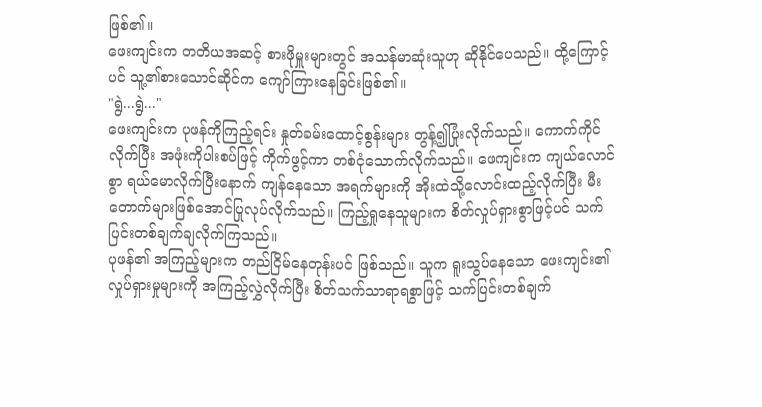ဖြစ်၏။
ဖေးကျင်းက တတိယအဆင့် စားဖိုမှူးများတွင် အသန်မာဆုံးသူဟု ဆိုနိုင်ပေသည်။ ထို့ကြောင့်ပင် သူ့၏စားသောင်ဆိုင်က ကျော်ကြားနေခြင်းဖြစ်၏။
"ရွဲ...ရွဲ..."
ဖေးကျင်းက ပုဖန်ကိုကြည့်ရင်း နှုတ်ခမ်းထောင့်စွန်းများ တွန့်၍ပြုံးလိုက်သည်။ ကောက်ကိုင်လိုက်ပြီး အဖုံးကိုပါးစပ်ဖြင့် ကိုက်ဖွင့်ကာ တစ်ငုံသောက်လိုက်သည်။ ဖေကျင်းက ကျယ်လောင်စွာ ရယ်မောလိုက်ပြီးနောက် ကျန်နေသော အရက်များကို အိုးထဲသို့လောင်းထည့်လိုက်ပြီး မီးတောက်များဖြစ်အောင်ပြုလုပ်လိုက်သည်။ ကြည့်ရှုနေသူများက စိတ်လှုပ်ရှားစွာဖြင့်ပင် သက်ပြင်းတစ်ချက်ချလိုက်ကြသည်။
ပုဖန်၏ အကြည့်များက တည်ငြိမ်နေတုန်းပင် ဖြစ်သည်။ သူက ရူးသွပ်နေသော ဖေးကျင်း၏ လှုပ်ရှားမှုများကို အကြည့်လွှဲလိုက်ပြီး စိတ်သက်သာရာရစွာဖြင့် သက်ပြင်းတစ်ချက်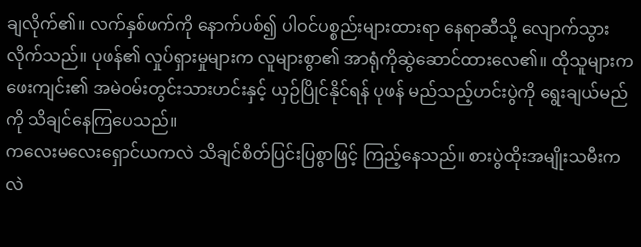ချလိုက်၏။ လက်နှစ်ဖက်ကို နောက်ပစ်၍ ပါဝင်ပစ္စည်းများထားရာ နေရာဆီသို့ လျောက်သွားလိုက်သည်။ ပုဖန်၏ လှုပ်ရှားမှုများက လူများစွာ၏ အာရုံကိုဆွဲဆောင်ထားလေ၏။ ထိုသူများက ဖေးကျင်း၏ အမဲဝမ်းတွင်းသားဟင်းနှင့် ယှဉ်ပြိုင်နိုင်ရန် ပုဖန် မည်သည့်ဟင်းပွဲကို ရွေးချယ်မည်ကို သိချင်နေကြပေသည်။
ကလေးမလေးရှောင်ယကလဲ သိချင်စိတ်ပြင်းပြစွာဖြင့် ကြည့်နေသည်။ စားပွဲထိုးအမျိုးသမီးကလဲ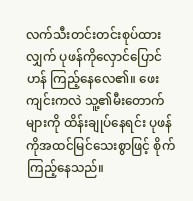လက်သီးတင်းတင်းစုပ်ထားလျှက် ပုဖန်ကိုလှောင်ပြောင်ဟန် ကြည့်နေလေ၏။ ဖေးကျင်းကလဲ သူ့၏မီးတောက်များကို ထိန်းချုပ်နေရင်း ပုဖန်ကိုအထင်မြင်သေးစွာဖြင့် စိုက်ကြည့်နေသည်။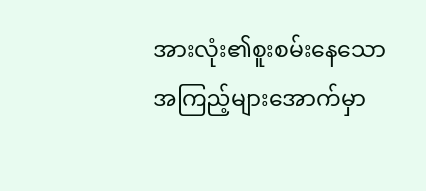အားလုံး၏စူးစမ်းနေသော အကြည့်များအောက်မှာ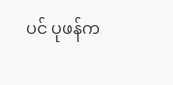ပင် ပုဖန်က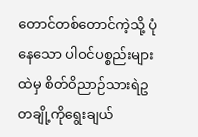တောင်တစ်တောင်ကဲ့သို့ ပုံနေသော ပါဝင်ပစ္စည်းများထဲမှ စိတ်ဝိညာဉ်သားရဲဥ တချို့ကိုရွေးချယ်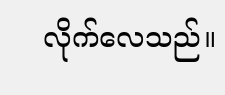လိုက်လေသည်။